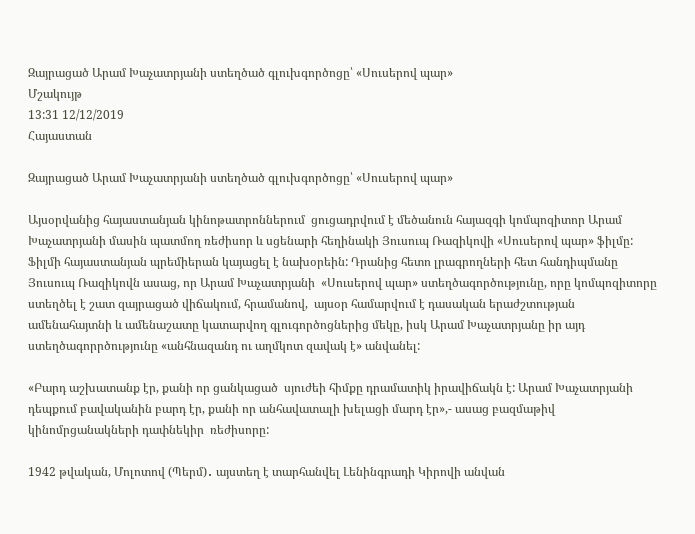Զայրացած Արամ Խաչատրյանի ստեղծած գլուխգործոցը՝ «Սուսերով պար»
Մշակույթ
13:31 12/12/2019
Հայաստան

Զայրացած Արամ Խաչատրյանի ստեղծած գլուխգործոցը՝ «Սուսերով պար»

Այսօրվանից հայաստանյան կինոթատրոններում  ցուցադրվում է մեծանուն հայազգի կոմպոզիտոր Արամ Խաչատրյանի մասին պատմող ռեժիսոր և սցենարի հեղինակի Յուսուպ Ռազիկովի «Սուսերով պար» ֆիլմը:  Ֆիլմի հայաստանյան պրեմիերան կայացել է նախօրեին: Դրանից հետո լրագրողների հետ հանդիպմանը Յուսուպ Ռազիկովն ասաց, որ Արամ Խաչատրյանի  «Սուսերով պար» ստեղծագործությունը, որը կոմպոզիտորը ստեղծել է շատ զայրացած վիճակում, հրամանով,  այսօր համարվում է դասական երաժշտության ամենահայտնի և ամենաշատը կատարվող գլուգործոցներից մեկը, իսկ Արամ Խաչատրյանը իր այդ ստեղծագորրծությունը «անհնազանդ ու աղմկոտ զավակ է» անվանել:

«Բարդ աշխատանք էր, քանի որ ցանկացած  սյուժեի հիմքը դրամատիկ իրավիճակն է: Արամ Խաչատրյանի դեպքում բավականին բարդ էր, քանի որ անհավատալի խելացի մարդ էր»,- ասաց բազմաթիվ կինոմրցանակների դափնեկիր  ռեժիսորը:

1942 թվական, Մոլոտով (Պերմ)․ այստեղ է տարհանվել Լենինգրադի Կիրովի անվան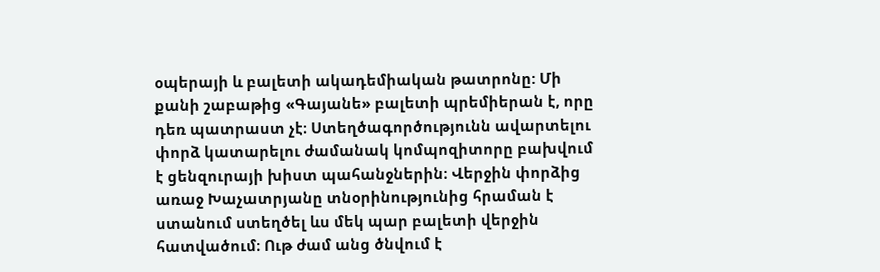օպերայի և բալետի ակադեմիական թատրոնը: Մի քանի շաբաթից «Գայանե» բալետի պրեմիերան է, որը դեռ պատրաստ չէ։ Ստեղծագործությունն ավարտելու փորձ կատարելու ժամանակ կոմպոզիտորը բախվում է ցենզուրայի խիստ պահանջներին։ Վերջին փորձից առաջ Խաչատրյանը տնօրինությունից հրաման է ստանում ստեղծել ևս մեկ պար բալետի վերջին հատվածում։ Ութ ժամ անց ծնվում է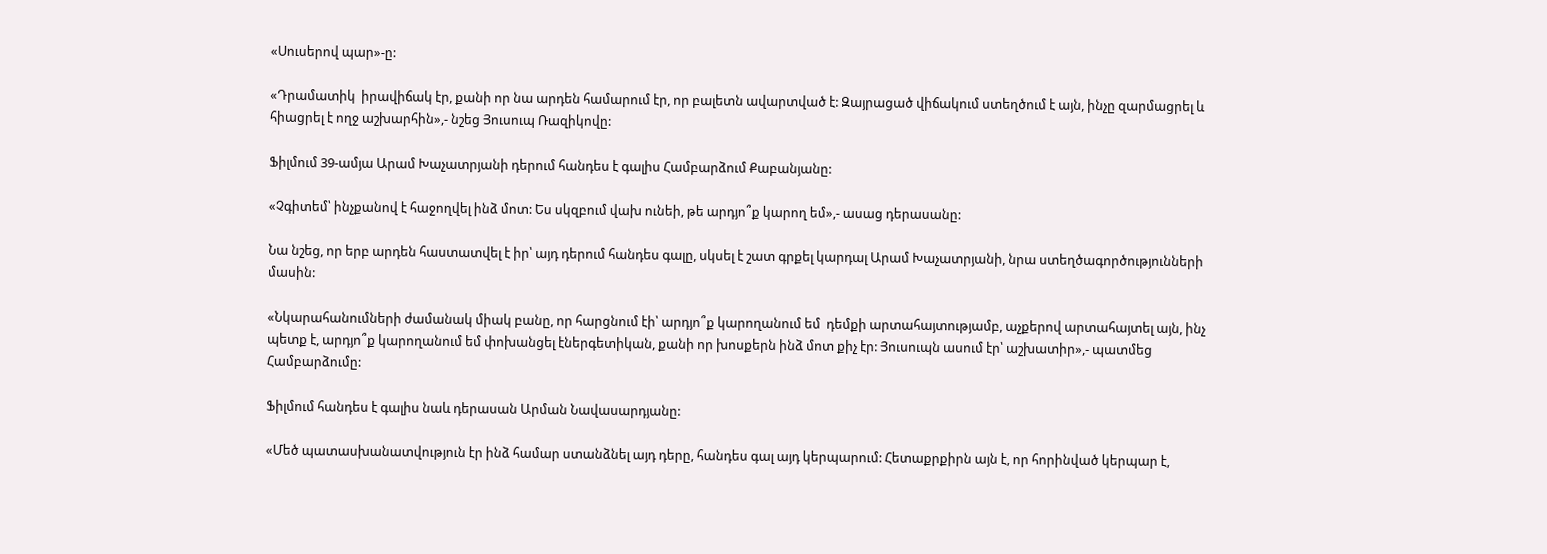«Սուսերով պար»-ը:

«Դրամատիկ  իրավիճակ էր, քանի որ նա արդեն համարում էր, որ բալետն ավարտված է: Զայրացած վիճակում ստեղծում է այն, ինչը զարմացրել և հիացրել է ողջ աշխարհին»,- նշեց Յուսուպ Ռազիկովը:

Ֆիլմում 39-ամյա Արամ Խաչատրյանի դերում հանդես է գալիս Համբարձում Քաբանյանը:

«Չգիտեմ՝ ինչքանով է հաջողվել ինձ մոտ: Ես սկզբում վախ ունեի, թե արդյո՞ք կարող եմ»,- ասաց դերասանը:

Նա նշեց, որ երբ արդեն հաստատվել է իր՝ այդ դերում հանդես գալը, սկսել է շատ գրքել կարդալ Արամ Խաչատրյանի, նրա ստեղծագործությունների մասին:

«Նկարահանումների ժամանակ միակ բանը, որ հարցնում էի՝ արդյո՞ք կարողանում եմ  դեմքի արտահայտությամբ, աչքերով արտահայտել այն, ինչ պետք է, արդյո՞ք կարողանում եմ փոխանցել էներգետիկան, քանի որ խոսքերն ինձ մոտ քիչ էր: Յուսուպն ասում էր՝ աշխատիր»,- պատմեց Համբարձումը:

Ֆիլմում հանդես է գալիս նաև դերասան Արման Նավասարդյանը:

«Մեծ պատասխանատվություն էր ինձ համար ստանձնել այդ դերը, հանդես գալ այդ կերպարում: Հետաքրքիրն այն է, որ հորինված կերպար է,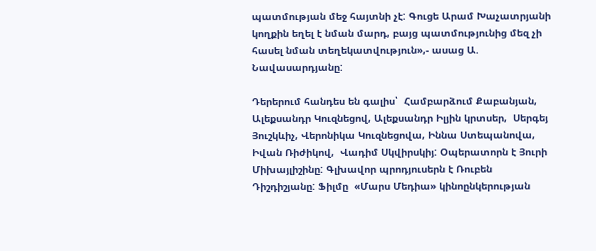պատմության մեջ հայտնի չէ: Գուցե Արամ Խաչատրյանի կողքին եղել է նման մարդ, բայց պատմությունից մեզ չի հասել նման տեղեկատվություն»,- ասաց Ա. Նավասարդյանը:

Դերերում հանդես են գալիս՝  Համբարձում Քաբանյան, Ալեքսանդր Կուզնեցով, Ալեքսանդր Իլյին կրտսեր,  Սերգեյ Յուշկևիչ, Վերոնիկա Կուզնեցովա, Իննա Ստեպանովա, Իվան Ռիժիկով,  Վադիմ Սկվիրսկիյ: Օպերատորն է Յուրի Միխայլիշինը: Գլխավոր պրոդյուսերն է Ռուբեն Դիշդիշյանը: Ֆիլմը  «Մարս Մեդիա» կինոընկերության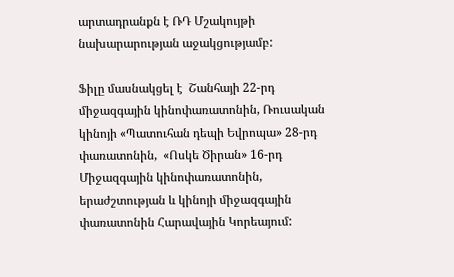արտադրանքն է ՌԴ Մշակույթի նախարարության աջակցությամբ:

Ֆիլը մասնակցել է  Շանհայի 22-րդ միջազգային կինոփառատոնին, Ռուսական կինոյի «Պատուհան դեպի Եվրոպա» 28-րդ փառատոնին,  «Ոսկե Ծիրան» 16-րդ Միջազգային կինոփառատոնին, երաժշտության և կինոյի միջազգային փառատոնին Հարավային Կորեայում: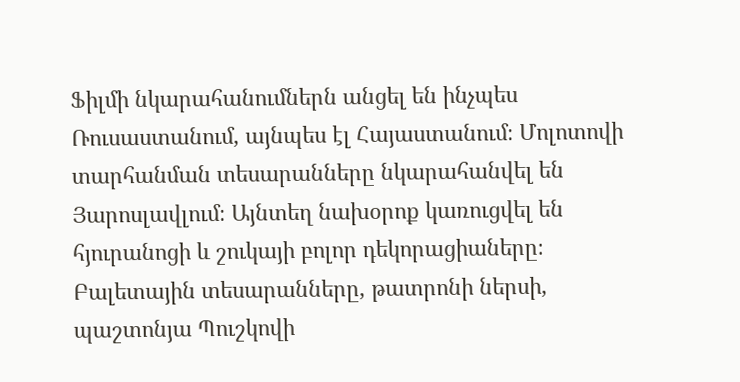Ֆիլմի նկարահանումներն անցել են ինչպես Ռուսաստանում, այնպես էլ Հայաստանում։ Մոլոտովի տարհանման տեսարանները նկարահանվել են Յարոսլավլում։ Այնտեղ նախօրոք կառուցվել են հյուրանոցի և շուկայի բոլոր դեկորացիաները։ Բալետային տեսարանները, թատրոնի ներսի, պաշտոնյա Պուշկովի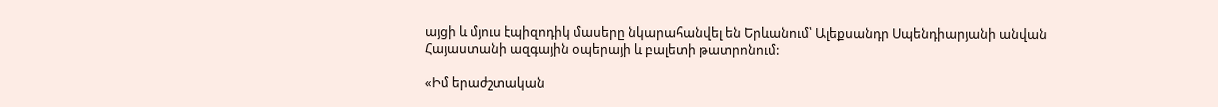այցի և մյուս էպիզոդիկ մասերը նկարահանվել են Երևանում՝ Ալեքսանդր Սպենդիարյանի անվան Հայաստանի ազգային օպերայի և բալետի թատրոնում:

«Իմ երաժշտական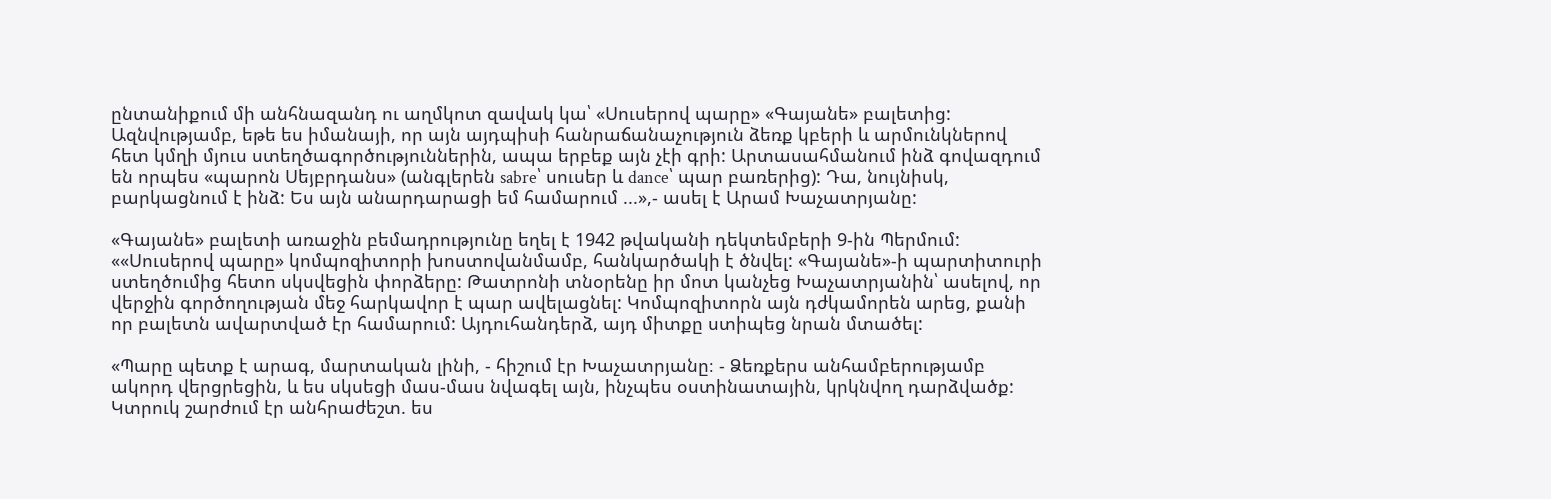ընտանիքում մի անհնազանդ ու աղմկոտ զավակ կա՝ «Սուսերով պարը» «Գայանե» բալետից: Ազնվությամբ, եթե ես իմանայի, որ այն այդպիսի հանրաճանաչություն ձեռք կբերի և արմունկներով հետ կմղի մյուս ստեղծագործություններին, ապա երբեք այն չէի գրի: Արտասահմանում ինձ գովազդում են որպես «պարոն Սեյբրդանս» (անգլերեն sabre՝ սուսեր և dance՝ պար բառերից): Դա, նույնիսկ, բարկացնում է ինձ: Ես այն անարդարացի եմ համարում ...»,- ասել է Արամ Խաչատրյանը:

«Գայանե» բալետի առաջին բեմադրությունը եղել է 1942 թվականի դեկտեմբերի 9-ին Պերմում:
««Սուսերով պարը» կոմպոզիտորի խոստովանմամբ, հանկարծակի է ծնվել: «Գայանե»-ի պարտիտուրի ստեղծումից հետո սկսվեցին փորձերը: Թատրոնի տնօրենը իր մոտ կանչեց Խաչատրյանին՝ ասելով, որ վերջին գործողության մեջ հարկավոր է պար ավելացնել: Կոմպոզիտորն այն դժկամորեն արեց, քանի որ բալետն ավարտված էր համարում: Այդուհանդերձ, այդ միտքը ստիպեց նրան մտածել:

«Պարը պետք է արագ, մարտական լինի, - հիշում էր Խաչատրյանը։ - Ձեռքերս անհամբերությամբ ակորդ վերցրեցին, և ես սկսեցի մաս-մաս նվագել այն, ինչպես օստինատային, կրկնվող դարձվածք: Կտրուկ շարժում էր անհրաժեշտ. ես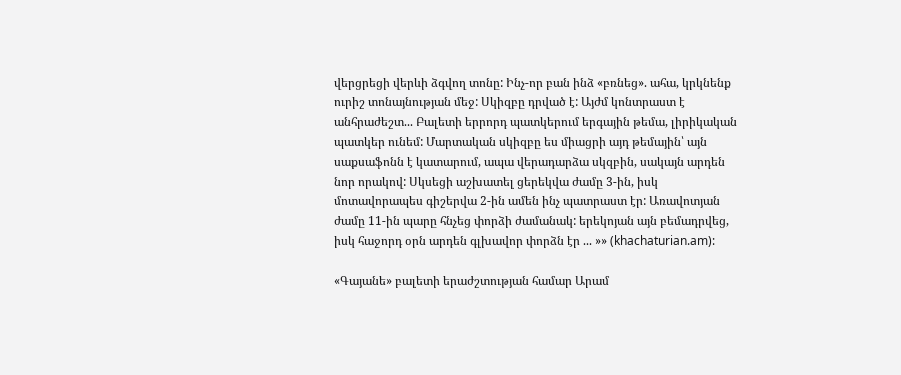վերցրեցի վերևի ձգվող տոնը: Ինչ-որ բան ինձ «բռնեց». ահա, կրկնենք ուրիշ տոնայնության մեջ: Սկիզբը դրված է: Այժմ կոնտրաստ է անհրաժեշտ... Բալետի երրորդ պատկերում երգային թեմա, լիրիկական պատկեր ունեմ: Մարտական սկիզբը ես միացրի այդ թեմային՝ այն սաքսաֆոնն է կատարում, ապա վերադարձա սկզբին, սակայն արդեն նոր որակով: Սկսեցի աշխատել ցերեկվա ժամը 3-ին, իսկ մոտավորապես գիշերվա 2-ին ամեն ինչ պատրաստ էր: Առավոտյան ժամը 11-ին պարը հնչեց փորձի ժամանակ: երեկոյան այն բեմադրվեց, իսկ հաջորդ օրն արդեն գլխավոր փորձն էր ... »» (khachaturian.am):

«Գայանե» բալետի երաժշտության համար Արամ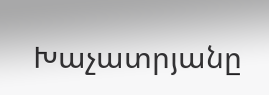Խաչատրյանը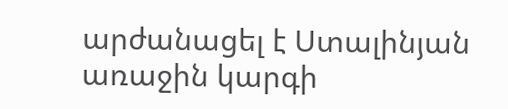արժանացել է Ստալինյան առաջին կարգի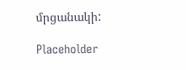մրցանակի:

Placeholder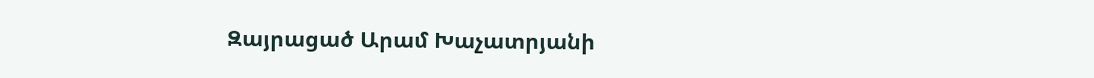Զայրացած Արամ Խաչատրյանի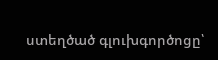ստեղծած գլուխգործոցը՝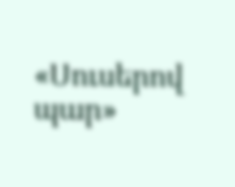«Սուսերով պար»